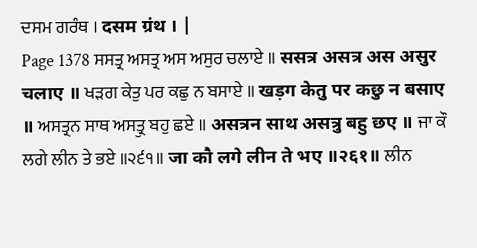ਦਸਮ ਗਰੰਥ । दसम ग्रंथ । |
Page 1378 ਸਸਤ੍ਰ ਅਸਤ੍ਰ ਅਸ ਅਸੁਰ ਚਲਾਏ ॥ ससत्र असत्र अस असुर चलाए ॥ ਖੜਗ ਕੇਤੁ ਪਰ ਕਛੁ ਨ ਬਸਾਏ ॥ खड़ग केतु पर कछु न बसाए ॥ ਅਸਤ੍ਰਨ ਸਾਥ ਅਸਤ੍ਰੁ ਬਹੁ ਛਏ ॥ असत्रन साथ असत्रु बहु छए ॥ ਜਾ ਕੌ ਲਗੇ ਲੀਨ ਤੇ ਭਏ ॥੨੬੧॥ जा कौ लगे लीन ते भए ॥२६१॥ ਲੀਨ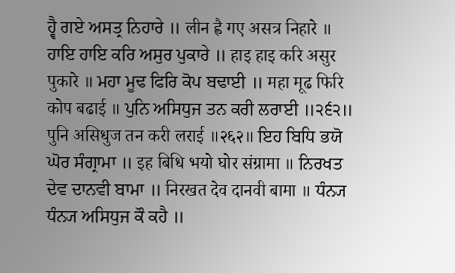ਹ੍ਵੈ ਗਏ ਅਸਤ੍ਰ ਨਿਹਾਰੇ ॥ लीन ह्वै गए असत्र निहारे ॥ ਹਾਇ ਹਾਇ ਕਰਿ ਅਸੁਰ ਪੁਕਾਰੇ ॥ हाइ हाइ करि असुर पुकारे ॥ ਮਹਾ ਮੂਢ ਫਿਰਿ ਕੋਪ ਬਢਾਈ ॥ महा मूढ फिरि कोप बढाई ॥ ਪੁਨਿ ਅਸਿਧੁਜ ਤਨ ਕਰੀ ਲਰਾਈ ॥੨੬੨॥ पुनि असिधुज तन करी लराई ॥२६२॥ ਇਹ ਬਿਧਿ ਭਯੋ ਘੋਰ ਸੰਗ੍ਰਾਮਾ ॥ इह बिधि भयो घोर संग्रामा ॥ ਨਿਰਖਤ ਦੇਵ ਦਾਨਵੀ ਬਾਮਾ ॥ निरखत देव दानवी बामा ॥ ਧੰਨ੍ਯ ਧੰਨ੍ਯ ਅਸਿਧੁਜ ਕੌ ਕਹੈ ॥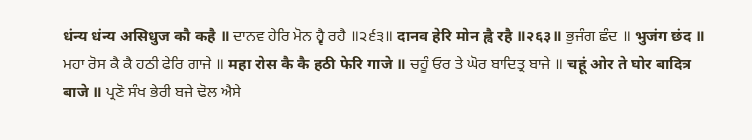धंन्य धंन्य असिधुज कौ कहै ॥ ਦਾਨਵ ਹੇਰਿ ਮੋਨ ਹ੍ਵੈ ਰਹੈ ॥੨੬੩॥ दानव हेरि मोन ह्वै रहै ॥२६३॥ ਭੁਜੰਗ ਛੰਦ ॥ भुजंग छंद ॥ ਮਹਾ ਰੋਸ ਕੈ ਕੈ ਹਠੀ ਫੇਰਿ ਗਾਜੇ ॥ महा रोस कै कै हठी फेरि गाजे ॥ ਚਹੂੰ ਓਰ ਤੇ ਘੋਰ ਬਾਦਿਤ੍ਰ ਬਾਜੇ ॥ चहूं ओर ते घोर बादित्र बाजे ॥ ਪ੍ਰਣੋ ਸੰਖ ਭੇਰੀ ਬਜੇ ਢੋਲ ਐਸੇ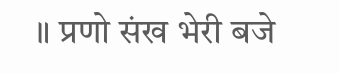॥ प्रणो संख भेरी बजे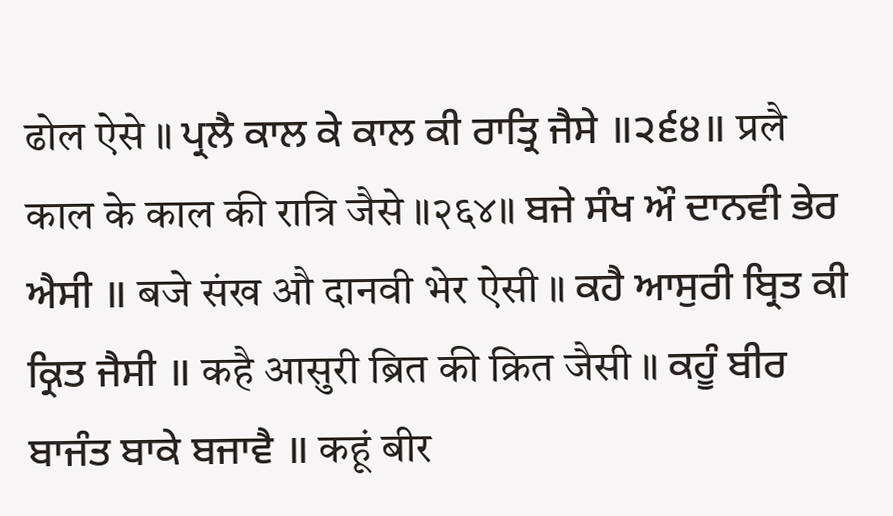ढोल ऐसे ॥ ਪ੍ਰਲੈ ਕਾਲ ਕੇ ਕਾਲ ਕੀ ਰਾਤ੍ਰਿ ਜੈਸੇ ॥੨੬੪॥ प्रलै काल के काल की रात्रि जैसे ॥२६४॥ ਬਜੇ ਸੰਖ ਔ ਦਾਨਵੀ ਭੇਰ ਐਸੀ ॥ बजे संख औ दानवी भेर ऐसी ॥ ਕਹੈ ਆਸੁਰੀ ਬ੍ਰਿਤ ਕੀ ਕ੍ਰਿਤ ਜੈਸੀ ॥ कहै आसुरी ब्रित की क्रित जैसी ॥ ਕਹੂੰ ਬੀਰ ਬਾਜੰਤ ਬਾਕੇ ਬਜਾਵੈ ॥ कहूं बीर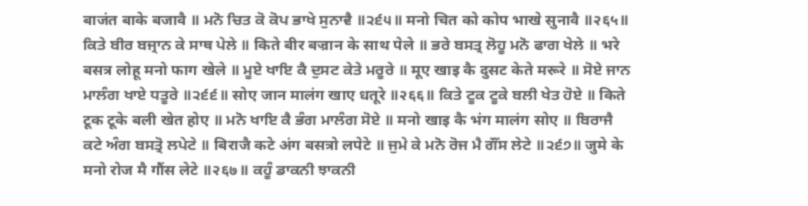बाजंत बाके बजावै ॥ ਮਨੋ ਚਿਤ ਕੋ ਕੋਪ ਭਾਖੇ ਸੁਨਾਵੈ ॥੨੬੫॥ मनो चित को कोप भाखे सुनावै ॥२६५॥ ਕਿਤੇ ਬੀਰ ਬਜ੍ਰਾਨ ਕੇ ਸਾਥ ਪੇਲੇ ॥ किते बीर बज्रान के साथ पेले ॥ ਭਰੇ ਬਸਤ੍ਰ ਲੋਹੂ ਮਨੋ ਫਾਗ ਖੇਲੇ ॥ भरे बसत्र लोहू मनो फाग खेले ॥ ਮੂਏ ਖਾਇ ਕੈ ਦੁਸਟ ਕੇਤੇ ਮਰੂਰੇ ॥ मूए खाइ कै दुसट केते मरूरे ॥ ਸੋਏ ਜਾਨ ਮਾਲੰਗ ਖਾਏ ਧਤੂਰੇ ॥੨੬੬॥ सोए जान मालंग खाए धतूरे ॥२६६॥ ਕਿਤੇ ਟੂਕ ਟੂਕੇ ਬਲੀ ਖੇਤ ਹੋਏ ॥ किते टूक टूके बली खेत होए ॥ ਮਨੋ ਖਾਇ ਕੈ ਭੰਗ ਮਾਲੰਗ ਸੋਏ ॥ मनो खाइ कै भंग मालंग सोए ॥ ਬਿਰਾਜੈ ਕਟੇ ਅੰਗ ਬਸਤ੍ਰੋ ਲਪੇਟੇ ॥ बिराजै कटे अंग बसत्रो लपेटे ॥ ਜੁਮੇ ਕੇ ਮਨੋ ਰੋਜ ਮੈ ਗੌਂਸ ਲੇਟੇ ॥੨੬੭॥ जुमे के मनो रोज मै गौंस लेटे ॥२६७॥ ਕਹੂੰ ਡਾਕਨੀ ਝਾਕਨੀ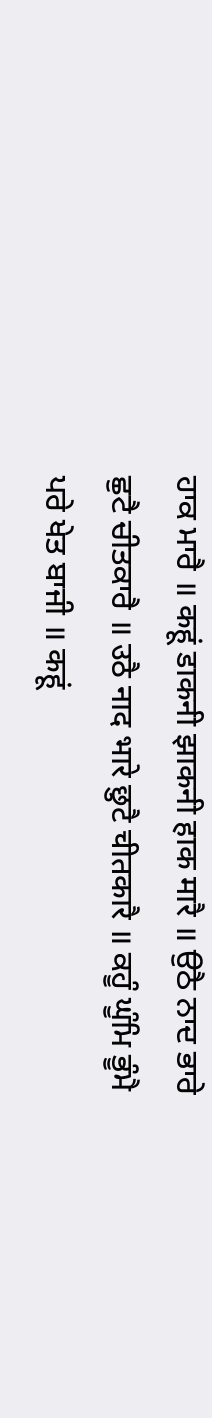ਹਾਕ ਮਾਰੈ ॥ कहूं डाकनी झाकनी हाक मारै ॥ ਉਠੈ ਨਾਦ ਭਾਰੇ ਛੁਟੈ ਚੀਤਕਾਰੈ ॥ उठै नाद भारे छुटै चीतकारै ॥ ਕਹੂੰ ਘੂੰਮਿ ਭੂੰਮੈ ਪਰੇ ਖੇਤ ਬਾਜੀ ॥ कहूं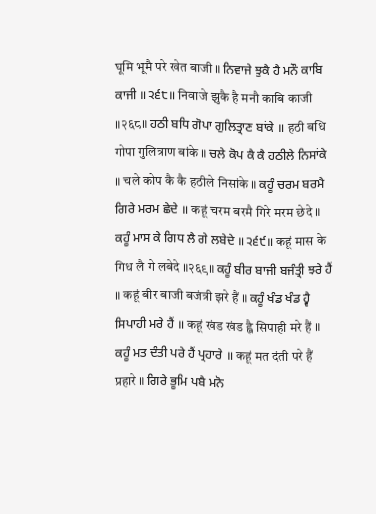घूमि भूमै परे खेत बाजी ॥ ਨਿਵਾਜੇ ਝੁਕੈ ਹੈ ਮਨੌ ਕਾਬਿ ਕਾਜੀ ॥੨੬੮॥ निवाजे झुकै है मनौ काबि काजी ॥२६८॥ ਹਠੀ ਬਧਿ ਗੋਪਾ ਗੁਲਿਤ੍ਰਾਣ ਬਾਂਕੇ ॥ हठी बधि गोपा गुलित्राण बांके ॥ ਚਲੇ ਕੋਪ ਕੈ ਕੈ ਹਠੀਲੇ ਨਿਸਾਂਕੇ ॥ चले कोप कै कै हठीले निसांके ॥ ਕਹੂੰ ਚਰਮ ਬਰਮੈ ਗਿਰੇ ਮਰਮ ਛੇਦੇ ॥ कहूं चरम बरमै गिरे मरम छेदे ॥ ਕਹੂੰ ਮਾਸ ਕੇ ਗਿਧ ਲੈ ਗੇ ਲਬੇਦੇ ॥੨੬੯॥ कहूं मास के गिध लै गे लबेदे ॥२६९॥ ਕਹੂੰ ਬੀਰ ਬਾਜੀ ਬਜੰਤ੍ਰੀ ਝਰੇ ਹੈਂ ॥ कहूं बीर बाजी बजंत्री झरे हैं ॥ ਕਹੂੰ ਖੰਡ ਖੰਡ ਹ੍ਵੈ ਸਿਪਾਹੀ ਮਰੇ ਹੈਂ ॥ कहूं खंड खंड ह्वै सिपाही मरे हैं ॥ ਕਹੂੰ ਮਤ ਦੰਤੀ ਪਰੇ ਹੈਂ ਪ੍ਰਹਾਰੇ ॥ कहूं मत दंती परे हैं प्रहारे ॥ ਗਿਰੇ ਭੂਮਿ ਪਬੈ ਮਨੋ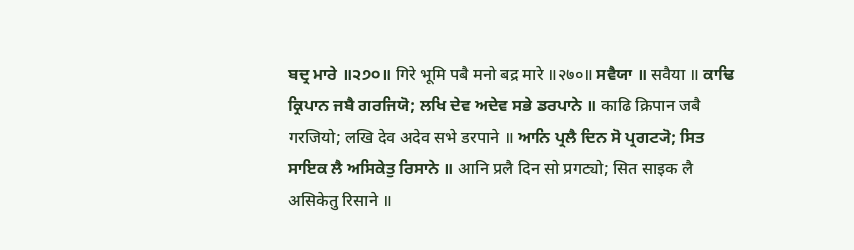ਬਦ੍ਰ ਮਾਰੇ ॥੨੭੦॥ गिरे भूमि पबै मनो बद्र मारे ॥२७०॥ ਸਵੈਯਾ ॥ सवैया ॥ ਕਾਢਿ ਕ੍ਰਿਪਾਨ ਜਬੈ ਗਰਜਿਯੋ; ਲਖਿ ਦੇਵ ਅਦੇਵ ਸਭੇ ਡਰਪਾਨੇ ॥ काढि क्रिपान जबै गरजियो; लखि देव अदेव सभे डरपाने ॥ ਆਨਿ ਪ੍ਰਲੈ ਦਿਨ ਸੋ ਪ੍ਰਗਟ੍ਯੋ; ਸਿਤ ਸਾਇਕ ਲੈ ਅਸਿਕੇਤੁ ਰਿਸਾਨੇ ॥ आनि प्रलै दिन सो प्रगट्यो; सित साइक लै असिकेतु रिसाने ॥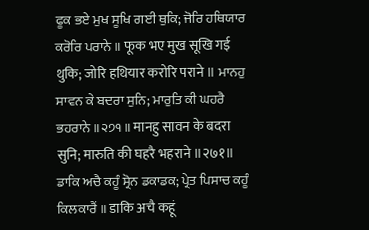ਫੂਕ ਭਏ ਮੁਖ ਸੂਖਿ ਗਈ ਥੁਕਿ; ਜੋਰਿ ਹਥਿਯਾਰ ਕਰੋਰਿ ਪਰਾਨੇ ॥ फूक भए मुख सूखि गई थुकि; जोरि हथियार करोरि पराने ॥ ਮਾਨਹੁ ਸਾਵਨ ਕੇ ਬਦਰਾ ਸੁਨਿ; ਮਾਰੁਤਿ ਕੀ ਘਹਰੈ ਭਹਰਾਨੇ ॥੨੭੧॥ मानहु सावन के बदरा सुनि; मारुति की घहरै भहराने ॥२७१॥ ਡਾਕਿ ਅਚੈ ਕਹੂੰ ਸ੍ਰੋਨ ਡਕਾਡਕ; ਪ੍ਰੇਤ ਪਿਸਾਚ ਕਹੂੰ ਕਿਲਕਾਰੈਂ ॥ डाकि अचै कहूं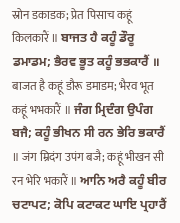स्रोन डकाडक; प्रेत पिसाच कहूं किलकारैं ॥ ਬਾਜਤ ਹੈ ਕਹੂੰ ਡੌਰੂ ਡਮਾਡਮ; ਭੈਰਵ ਭੂਤ ਕਹੂੰ ਭਭਕਾਰੈਂ ॥ बाजत है कहूं डौरू डमाडम; भैरव भूत कहूं भभकारैं ॥ ਜੰਗ ਮ੍ਰਿਦੰਗ ਉਪੰਗ ਬਜੈ; ਕਹੂੰ ਭੀਖਨ ਸੀ ਰਨ ਭੇਰਿ ਭਕਾਰੈਂ ॥ जंग म्रिदंग उपंग बजै; कहूं भीखन सी रन भेरि भकारैं ॥ ਆਨਿ ਅਰੈ ਕਹੂੰ ਬੀਰ ਚਟਾਪਟ; ਕੋਪਿ ਕਟਾਕਟ ਘਾਇ ਪ੍ਰਹਾਰੈਂ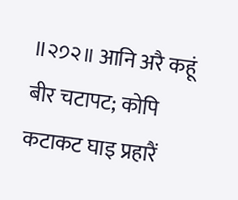॥੨੭੨॥ आनि अरै कहूं बीर चटापट; कोपि कटाकट घाइ प्रहारैं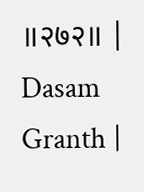॥२७२॥ |
Dasam Granth |